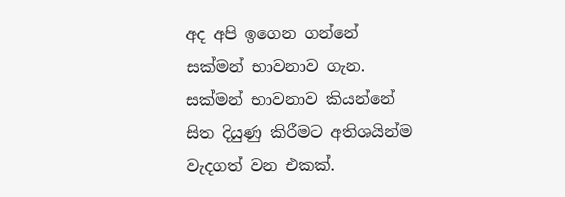අද අපි ඉගෙන ගන්නේ සක්මන් භාවනාව ගැන. සක්මන් භාවනාව කියන්නේ සිත දියුණු කිරීමට අතිශයින්ම වැදගත් වන එකක්.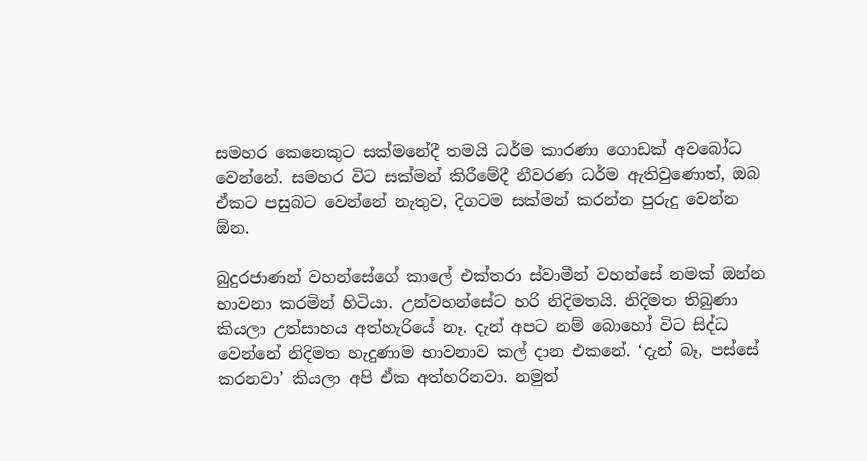සමහර කෙනෙකුට සක්මනේදී තමයි ධර්ම කාරණා ගොඩක් අවබෝධ වෙන්නේ. සමහර විට සක්මන් කිරීමේදී නීවරණ ධර්ම ඇතිවුණොත්, ඔබ ඒකට පසුබට වෙන්නේ නැතුව, දිගටම සක්මන් කරන්න පුරුදු වෙන්න ඕන.

බුදුරජාණන් වහන්සේගේ කාලේ එක්තරා ස්වාමීන් වහන්සේ නමක් ඔන්න භාවනා කරමින් හිටියා. උන්වහන්සේට හරි නිදිමතයි. නිදිමත තිබුණා කියලා උත්සාහය අත්හැරියේ නෑ. දැන් අපට නම් බොහෝ විට සිද්ධ වෙන්නේ නිදිමත හැදුණාම භාවනාව කල් දාන එකනේ. ‘දැන් බෑ, පස්සේ කරනවා’ කියලා අපි ඒක අත්හරිනවා. නමුත්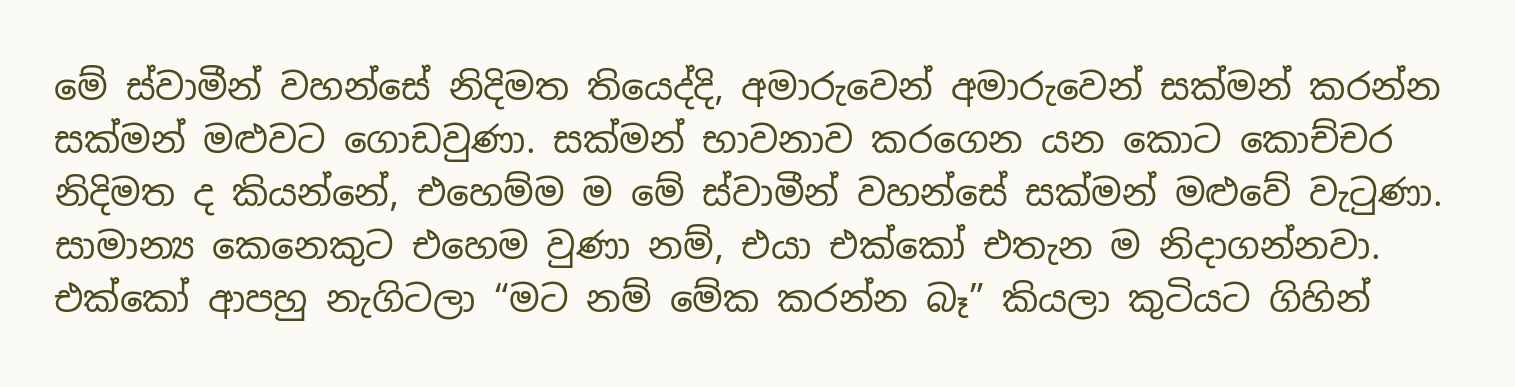මේ ස්වාමීන් වහන්සේ නිදිමත තියෙද්දි, අමාරුවෙන් අමාරුවෙන් සක්මන් කරන්න සක්මන් මළුවට ගොඩවුණා. සක්මන් භාවනාව කරගෙන යන කොට කොච්චර නිදිමත ද කියන්නේ, එහෙම්ම ම මේ ස්වාමීන් වහන්සේ සක්මන් මළුවේ වැටුණා. සාමාන්‍ය කෙනෙකුට එහෙම වුණා නම්, එයා එක්කෝ එතැන ම නිදාගන්නවා. එක්කෝ ආපහු නැගිටලා “මට නම් මේක කරන්න බෑ” කියලා කුටියට ගිහින්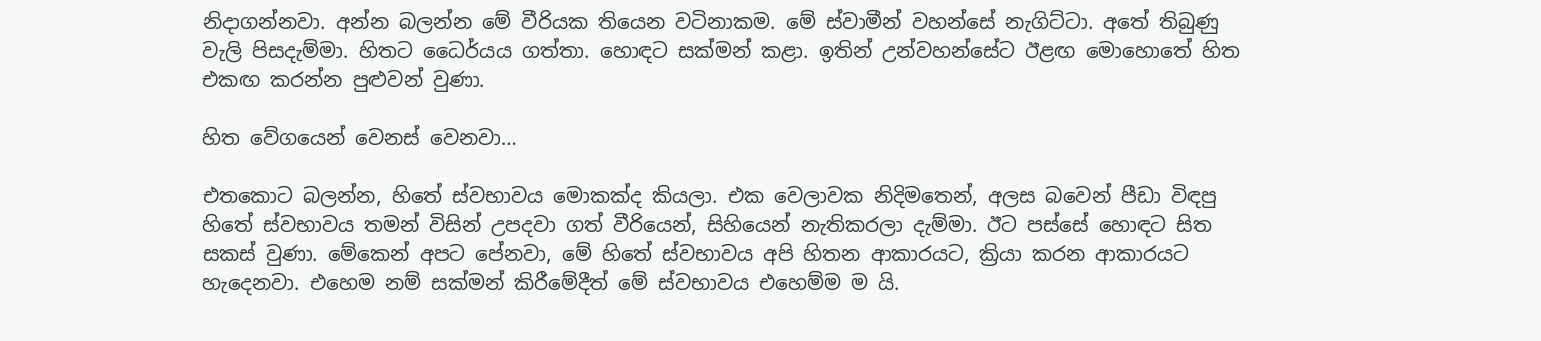නිදාගන්නවා. අන්න බලන්න මේ වීරියක තියෙන වටිනාකම. මේ ස්වාමීන් වහන්සේ නැගිට්ටා. අතේ තිබුණු වැලි පිසදැම්මා. හිතට ධෛර්යය ගත්තා. හොඳට සක්මන් කළා. ඉතින් උන්වහන්සේට ඊළඟ මොහොතේ හිත එකඟ කරන්න පුළුවන් වුණා.

හිත වේගයෙන් වෙනස් වෙනවා…

එතකොට බලන්න, හිතේ ස්වභාවය මොකක්ද කියලා. එක වෙලාවක නිදිමතෙන්, අලස බවෙන් පීඩා විඳපු හිතේ ස්වභාවය තමන් විසින් උපදවා ගත් වීරියෙන්, සිහියෙන් නැතිකරලා දැම්මා. ඊට පස්සේ හොඳට සිත සකස් වුණා. මේකෙන් අපට පේනවා, මේ හිතේ ස්වභාවය අපි හිතන ආකාරයට, ක්‍රියා කරන ආකාරයට හැදෙනවා. එහෙම නම් සක්මන් කිරීමේදීත් මේ ස්වභාවය එහෙම්ම ම යි.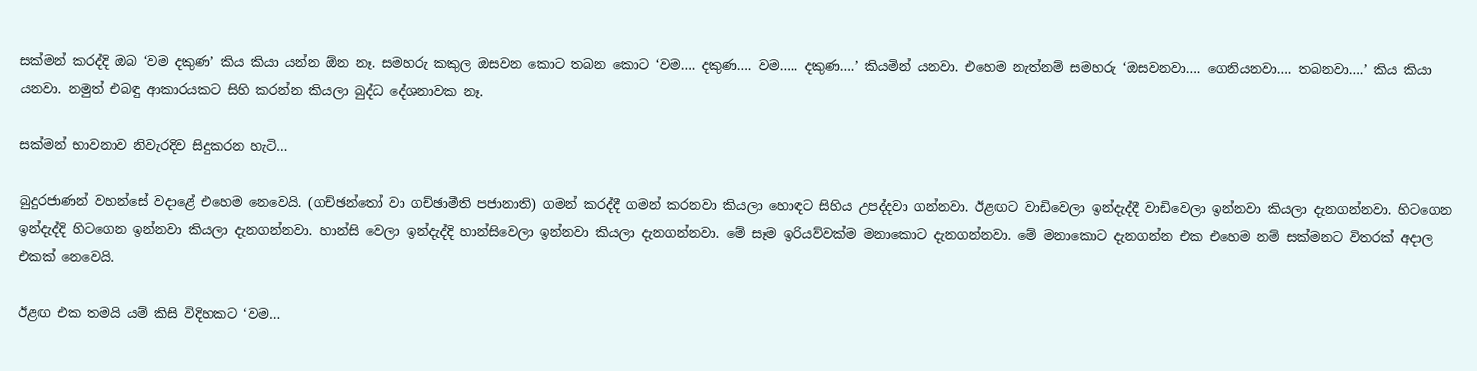සක්මන් කරද්දි ඔබ ‘වම දකුණ’ කිය කියා යන්න ඕන නෑ. සමහරු කකුල ඔසවන කොට තබන කොට ‘වම…. දකුණ…. වම….. දකුණ….’ කියමින් යනවා. එහෙම නැත්නම් සමහරු ‘ඔසවනවා…. ගෙනියනවා…. තබනවා….’ කිය කියා යනවා. නමුත් එබඳු ආකාරයකට සිහි කරන්න කියලා බුද්ධ දේශනාවක නෑ.

සක්මන් භාවනාව නිවැරදිව සිදුකරන හැටි…

බුදුරජාණන් වහන්සේ වදාළේ එහෙම නෙවෙයි. (ගච්ඡන්තෝ වා ගච්ඡාමීති පජානාති) ගමන් කරද්දී ගමන් කරනවා කියලා හොඳට සිහිය උපද්දවා ගන්නවා. ඊළඟට වාඩිවෙලා ඉන්දැද්දී වාඩිවෙලා ඉන්නවා කියලා දැනගන්නවා. හිටගෙන ඉන්දැද්දි හිටගෙන ඉන්නවා කියලා දැනගන්නවා. හාන්සි වෙලා ඉන්දැද්දි හාන්සිවෙලා ඉන්නවා කියලා දැනගන්නවා. මේ සෑම ඉරියව්වක්ම මනාකොට දැනගන්නවා. මේ මනාකොට දැනගන්න එක එහෙම නම් සක්මනට විතරක් අදාල එකක් නෙවෙයි.

ඊළඟ එක තමයි යම් කිසි විදිහකට ‘වම…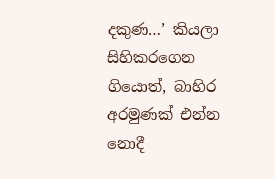දකුණ…’ කියලා සිහිකරගෙන ගියොත්, බාහිර අරමුණක් එන්න නොදී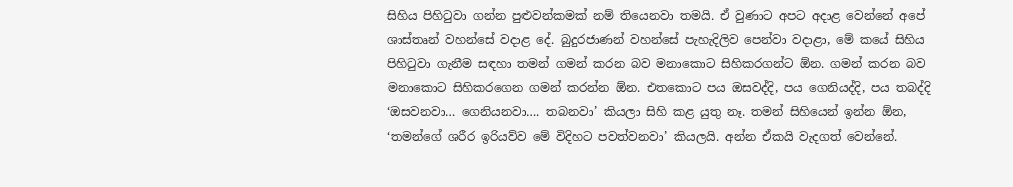සිහිය පිහිටුවා ගන්න පුළුවන්කමක් නම් තියෙනවා තමයි. ඒ වුණාට අපට අදාළ වෙන්නේ අපේ ශාස්තෘන් වහන්සේ වදාළ දේ. බුදුරජාණන් වහන්සේ පැහැදිලිව පෙන්වා වදාළා, මේ කයේ සිහිය පිහිටුවා ගැනීම සඳහා තමන් ගමන් කරන බව මනාකොට සිහිකරගන්ට ඕන. ගමන් කරන බව මනාකොට සිහිකරගෙන ගමන් කරන්න ඕන. එතකොට පය ඔසවද්දි, පය ගෙනියද්දි, පය තබද්දි ‘ඔසවනවා… ගෙනියනවා…. තබනවා’ කියලා සිහි කළ යුතු නෑ. තමන් සිහියෙන් ඉන්න ඕන, ‘තමන්ගේ ශරීර ඉරියව්ව මේ විදිහට පවත්වනවා’ කියලයි. අන්න ඒකයි වැදගත් වෙන්නේ.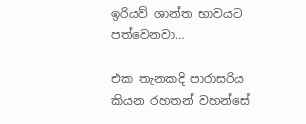ඉරියව් ශාන්ත භාවයට පත්වෙනවා…

එක තැනකදි පාරාසරිය කියන රහතන් වහන්සේ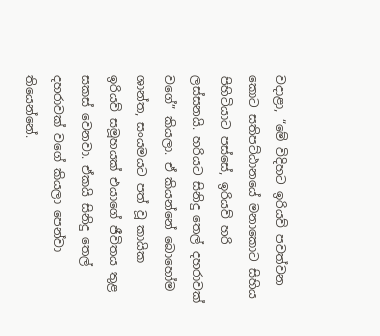වදාළා, “මේ විදිහට ඉරියව් පවත්වන කොට සතිපට්ඨානයේ මනාකොට සිහිය පිහිටියාට පස්සේ, ඉරියව් හරි ලස්සනයි. හරියට සිනිදු තෙල් දහරාවක් වගේ” කියලා. ඒ කියන්නේ බොහෝම ශාන්ත, සංයමයට පත් වූ කායික ඉරියව් සමූහයක් එයාගේ ජීවිතය තුළ සකස් වෙනවා. ඒකයි සිනිදු තෙල් දහරාවක් වගේ කියලා පෙන්වා තියෙන්නේ.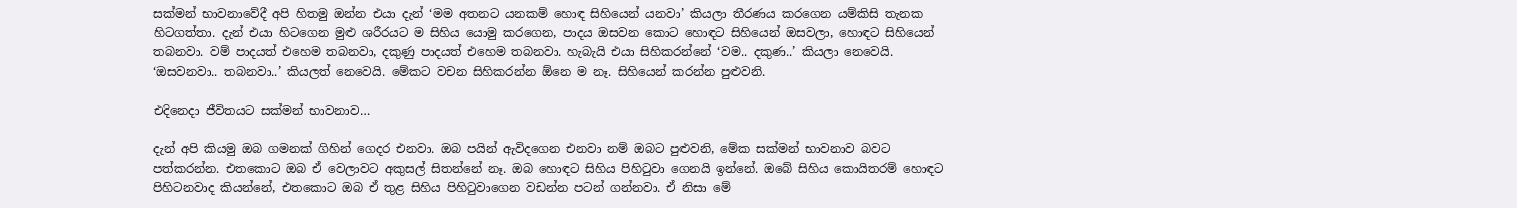සක්මන් භාවනාවේදී අපි හිතමු ඔන්න එයා දැන් ‘මම අතනට යනකම් හොඳ සිහියෙන් යනවා’ කියලා තීරණය කරගෙන යම්කිසි තැනක හිටගත්තා. දැන් එයා හිටගෙන මුළු ශරීරයට ම සිහිය යොමු කරගෙන, පාදය ඔසවන කොට හොඳට සිහියෙන් ඔසවලා, හොඳට සිහියෙන් තබනවා. වම් පාදයත් එහෙම තබනවා, දකුණු පාදයත් එහෙම තබනවා. හැබැයි එයා සිහිකරන්නේ ‘වම.. දකුණ..’ කියලා නෙවෙයි. ‘ඔසවනවා.. තබනවා..’ කියලත් නෙවෙයි. මේකට වචන සිහිකරන්න ඕනෙ ම නෑ. සිහියෙන් කරන්න පුළුවනි.

එදිනෙදා ජීවිතයට සක්මන් භාවනාව…

දැන් අපි කියමු ඔබ ගමනක් ගිහින් ගෙදර එනවා. ඔබ පයින් ඇවිදගෙන එනවා නම් ඔබට පුළුවනි, මේක සක්මන් භාවනාව බවට පත්කරන්න. එතකොට ඔබ ඒ වෙලාවට අකුසල් සිතන්නේ නෑ. ඔබ හොඳට සිහිය පිහිටුවා ගෙනයි ඉන්නේ. ඔබේ සිහිය කොයිතරම් හොඳට පිහිටනවාද කියන්නේ, එතකොට ඔබ ඒ තුළ සිහිය පිහිටුවාගෙන වඩන්න පටන් ගන්නවා. ඒ නිසා මේ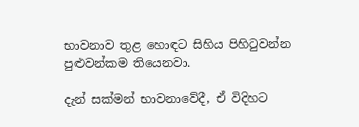භාවනාව තුළ හොඳට සිහිය පිහිටුවන්න පුළුවන්කම තියෙනවා.

දැන් සක්මන් භාවනාවේදී, ඒ විදිහට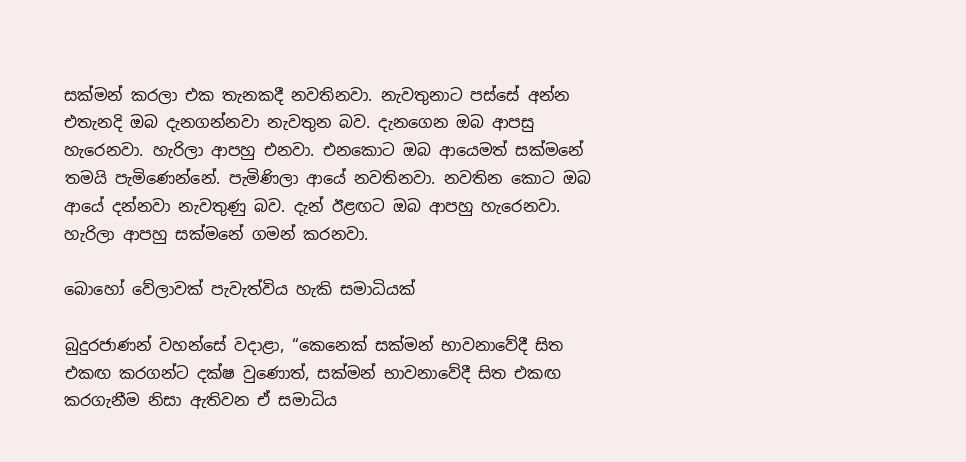සක්මන් කරලා එක තැනකදී නවතිනවා. නැවතුනාට පස්සේ අන්න එතැනදි ඔබ දැනගන්නවා නැවතුන බව. දැනගෙන ඔබ ආපසු හැරෙනවා. හැරිලා ආපහු එනවා. එනකොට ඔබ ආයෙමත් සක්මනේ තමයි පැමිණෙන්නේ. පැමිණිලා ආයේ නවතිනවා. නවතින කොට ඔබ ආයේ දන්නවා නැවතුණු බව. දැන් ඊළඟට ඔබ ආපහු හැරෙනවා. හැරිලා ආපහු සක්මනේ ගමන් කරනවා.

බොහෝ වේලාවක් පැවැත්විය හැකි සමාධියක්

බුදුරජාණන් වහන්සේ වදාළා, “කෙනෙක් සක්මන් භාවනාවේදී සිත එකඟ කරගන්ට දක්ෂ වුණොත්, සක්මන් භාවනාවේදී සිත එකඟ කරගැනීම නිසා ඇතිවන ඒ සමාධිය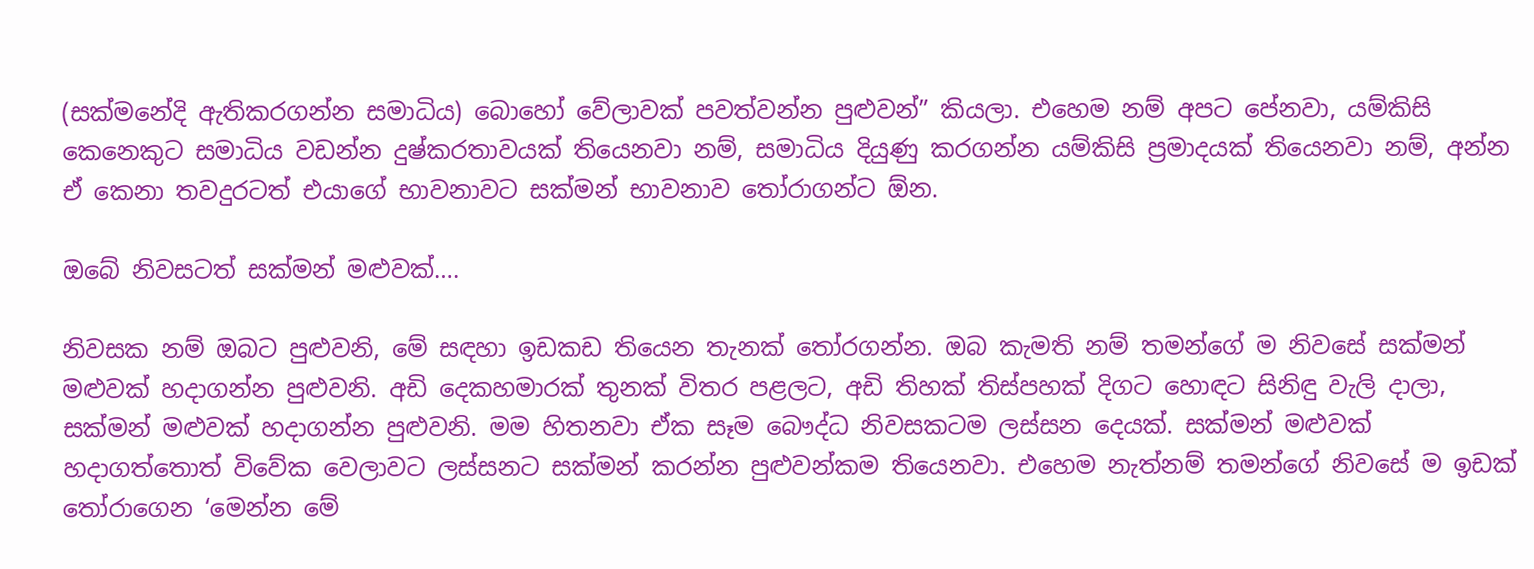(සක්මනේදි ඇතිකරගන්න සමාධිය) බොහෝ වේලාවක් පවත්වන්න පුළුවන්” කියලා. එහෙම නම් අපට පේනවා, යම්කිසි කෙනෙකුට සමාධිය වඩන්න දුෂ්කරතාවයක් තියෙනවා නම්, සමාධිය දියුණු කරගන්න යම්කිසි ප්‍රමාදයක් තියෙනවා නම්, අන්න ඒ කෙනා තවදුරටත් එයාගේ භාවනාවට සක්මන් භාවනාව තෝරාගන්ට ඕන.

ඔබේ නිවසටත් සක්මන් මළුවක්….

නිවසක නම් ඔබට පුළුවනි, මේ සඳහා ඉඩකඩ තියෙන තැනක් තෝරගන්න. ඔබ කැමති නම් තමන්ගේ ම නිවසේ සක්මන් මළුවක් හදාගන්න පුළුවනි. අඩි දෙකහමාරක් තුනක් විතර පළලට, අඩි තිහක් තිස්පහක් දිගට හොඳට සිනිඳු වැලි දාලා, සක්මන් මළුවක් හදාගන්න පුළුවනි. මම හිතනවා ඒක සෑම බෞද්ධ නිවසකටම ලස්සන දෙයක්. සක්මන් මළුවක් හදාගත්තොත් විවේක වෙලාවට ලස්සනට සක්මන් කරන්න පුළුවන්කම තියෙනවා. එහෙම නැත්නම් තමන්ගේ නිවසේ ම ඉඩක් තෝරාගෙන ‘මෙන්න මේ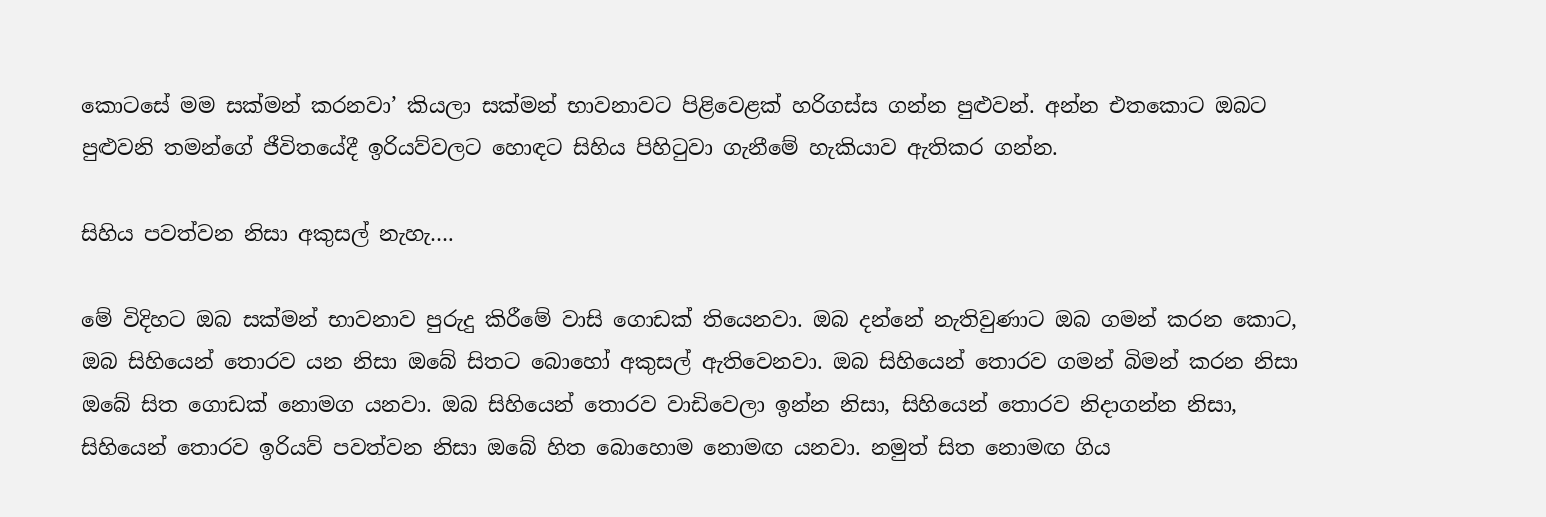කොටසේ මම සක්මන් කරනවා’ කියලා සක්මන් භාවනාවට පිළිවෙළක් හරිගස්ස ගන්න පුළුවන්. අන්න එතකොට ඔබට පුළුවනි තමන්ගේ ජීවිතයේදී ඉරියව්වලට හොඳට සිහිය පිහිටුවා ගැනීමේ හැකියාව ඇතිකර ගන්න.

සිහිය පවත්වන නිසා අකුසල් නැහැ….

මේ විදිහට ඔබ සක්මන් භාවනාව පුරුදු කිරීමේ වාසි ගොඩක් තියෙනවා. ඔබ දන්නේ නැතිවුණාට ඔබ ගමන් කරන කොට, ඔබ සිහියෙන් තොරව යන නිසා ඔබේ සිතට බොහෝ අකුසල් ඇතිවෙනවා. ඔබ සිහියෙන් තොරව ගමන් බිමන් කරන නිසා ඔබේ සිත ගොඩක් නොමග යනවා. ඔබ සිහියෙන් තොරව වාඩිවෙලා ඉන්න නිසා, සිහියෙන් තොරව නිදාගන්න නිසා, සිහියෙන් තොරව ඉරියව් පවත්වන නිසා ඔබේ හිත බොහොම නොමඟ යනවා. නමුත් සිත නොමඟ ගිය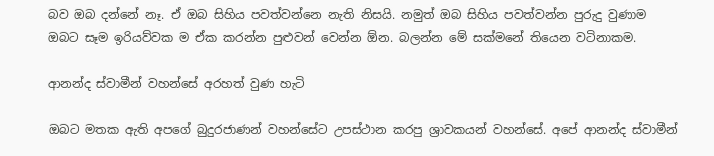බව ඔබ දන්නේ නෑ. ඒ ඔබ සිහිය පවත්වන්නෙ නැති නිසයි. නමුත් ඔබ සිහිය පවත්වන්න පුරුදු වුණාම ඔබට සෑම ඉරියව්වක ම ඒක කරන්න පුළුවන් වෙන්න ඕන. බලන්න මේ සක්මනේ තියෙන වටිනාකම.

ආනන්ද ස්වාමීන් වහන්සේ අරහත් වුණ හැටි

ඔබට මතක ඇති අපගේ බුදුරජාණන් වහන්සේට උපස්ථාන කරපු ශ්‍රාවකයන් වහන්සේ. අපේ ආනන්ද ස්වාමීන්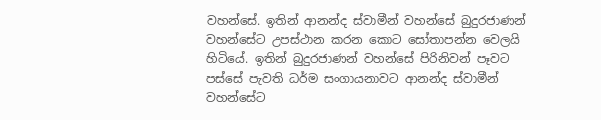වහන්සේ. ඉතින් ආනන්ද ස්වාමීන් වහන්සේ බුදුරජාණන් වහන්සේට උපස්ථාන කරන කොට සෝතාපන්න වෙලයි හිටියේ. ඉතින් බුදුරජාණන් වහන්සේ පිරිනිවන් පෑවට පස්සේ පැවති ධර්ම සංගායනාවට ආනන්ද ස්වාමීන් වහන්සේට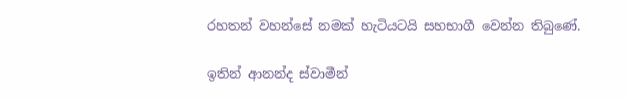රහතන් වහන්සේ නමක් හැටියටයි සහභාගී වෙන්න තිබුණේ.

ඉතින් ආනන්ද ස්වාමීන්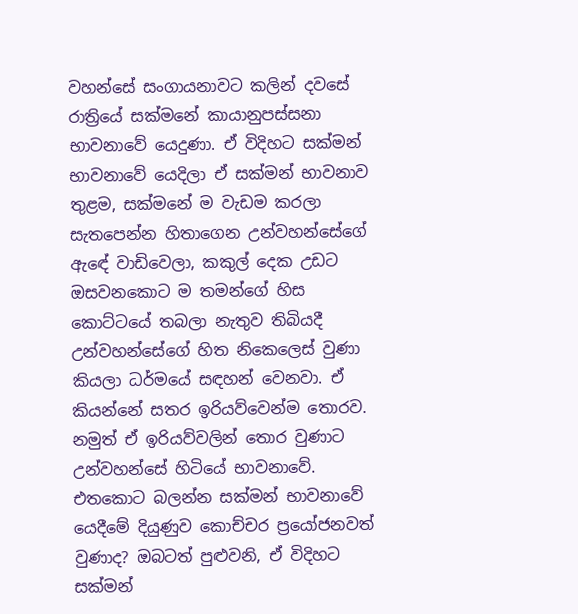වහන්සේ සංගායනාවට කලින් දවසේ රාත්‍රියේ සක්මනේ කායානුපස්සනා භාවනාවේ යෙදුණා. ඒ විදිහට සක්මන් භාවනාවේ යෙදිලා ඒ සක්මන් භාවනාව තුළම, සක්මනේ ම වැඩම කරලා සැතපෙන්න හිතාගෙන උන්වහන්සේගේ ඇඳේ වාඩිවෙලා, කකුල් දෙක උඩට ඔසවනකොට ම තමන්ගේ හිස කොට්ටයේ තබලා නැතුව තිබියදී උන්වහන්සේගේ හිත නිකෙලෙස් වුණා කියලා ධර්මයේ සඳහන් වෙනවා. ඒ කියන්නේ සතර ඉරියව්වෙන්ම තොරව. නමුත් ඒ ඉරියව්වලින් තොර වුණාට උන්වහන්සේ හිටියේ භාවනාවේ. එතකොට බලන්න සක්මන් භාවනාවේ යෙදීමේ දියුණුව කොච්චර ප්‍රයෝජනවත් වුණාද? ඔබටත් පුළුවනි, ඒ විදිහට සක්මන්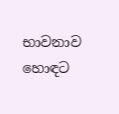භාවනාව හොඳට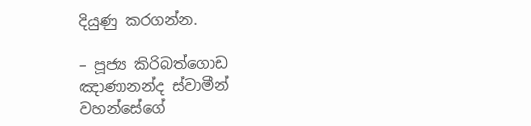දියුණු කරගන්න.

– පූජ්‍ය කිරිබත්ගොඩ ඤාණානන්ද ස්වාමීන් වහන්සේගේ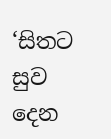‘සිතට සුව දෙන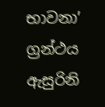භාවනා’ ග්‍රන්ථය ඇසුරිනි